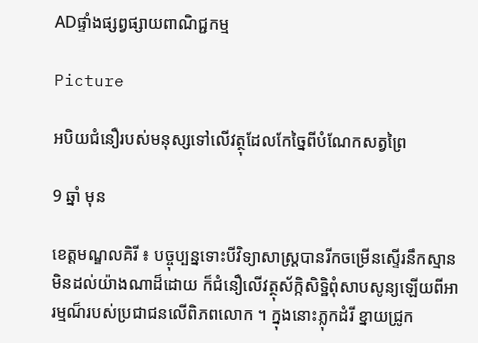ADផ្ទាំងផ្សព្វផ្សាយពាណិជ្ជកម្ម

Picture

អបិយជំនឿរបស់មនុស្សទៅលើវត្ថុដែលកែច្នៃពីបំណែកសត្វព្រៃ

9 ឆ្នាំ មុន

ខេត្តមណ្ឌលគិរី ៖ បច្ចុប្បន្នទោះបីវិទ្យាសាស្រ្តបានរីកចម្រើនស្ទើរនឹកស្មានមិនដល់យ៉ាងណាដ៏ដោយ ក៏ជំនឿលើវត្ថុស័ក្កិសិទ្ឋិពុំសាបសូន្យឡើយពីអារម្មណ៏របស់ប្រជាជនលើពិភពលោក ។ ក្នុងនោះភ្លុកដំរី ខ្នាយជ្រូក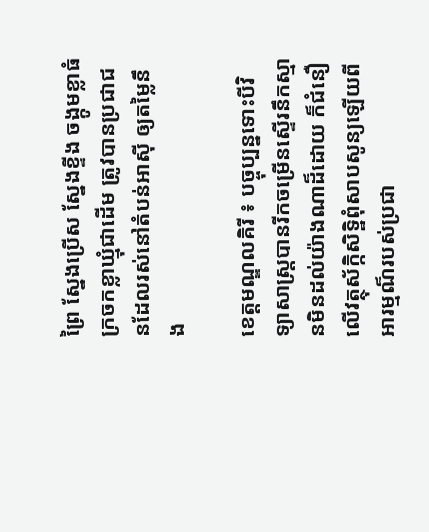ព្រៃ ស្នែងប្រើស ស្នែងខ្ទីង ចង្កូមខ្លាធំ ក្រចកខ្លាឃ្មុំជាដើម ត្រូវបានប្រជាជនដែលរស់នៅតំបន់អាស៊ី ឲ្យតម្លៃនឹង

ខេត្តមណ្ឌលគិរី ៖ បច្ចុប្បន្នទោះបីវិទ្យាសាស្រ្តបានរីកចម្រើនស្ទើរនឹកស្មានមិនដល់យ៉ាងណាដ៏ដោយ ក៏ជំនឿលើវត្ថុស័ក្កិសិទ្ឋិពុំសាបសូន្យឡើយពីអារម្មណ៏របស់ប្រជា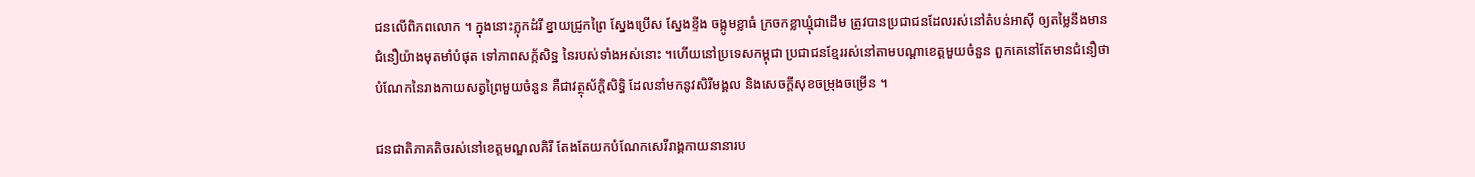ជនលើពិភពលោក ។ ក្នុងនោះភ្លុកដំរី ខ្នាយជ្រូកព្រៃ ស្នែងប្រើស ស្នែងខ្ទីង ចង្កូមខ្លាធំ ក្រចកខ្លាឃ្មុំជាដើម ត្រូវបានប្រជាជនដែលរស់នៅតំបន់អាស៊ី ឲ្យតម្លៃនឹងមានជំនឿយ៉ាងមុតមាំបំផុត ទៅភាពសក្ក័សិទ្ឋ នៃរបស់ទាំងអស់នោះ ។ហើយនៅប្រទេសកម្ពុជា ប្រជាជនខ្មែររស់នៅតាមបណ្តាខេត្តមួយចំនួន ពួកគេនៅតែមានជំនឿថា បំណែកនៃរាងកាយសត្វព្រៃមួយចំនួន គឺជាវត្ថុស័ក្តិសិទ្ធិ ដែលនាំមកនូវសិរីមង្គល និងសេចក្តីសុខចម្រុងចម្រើន ។

ជនជាតិភាគតិចរស់នៅខេត្តមណ្ឌលគិរី តែងតែយកបំណែកសេរីរាង្គកាយនានារប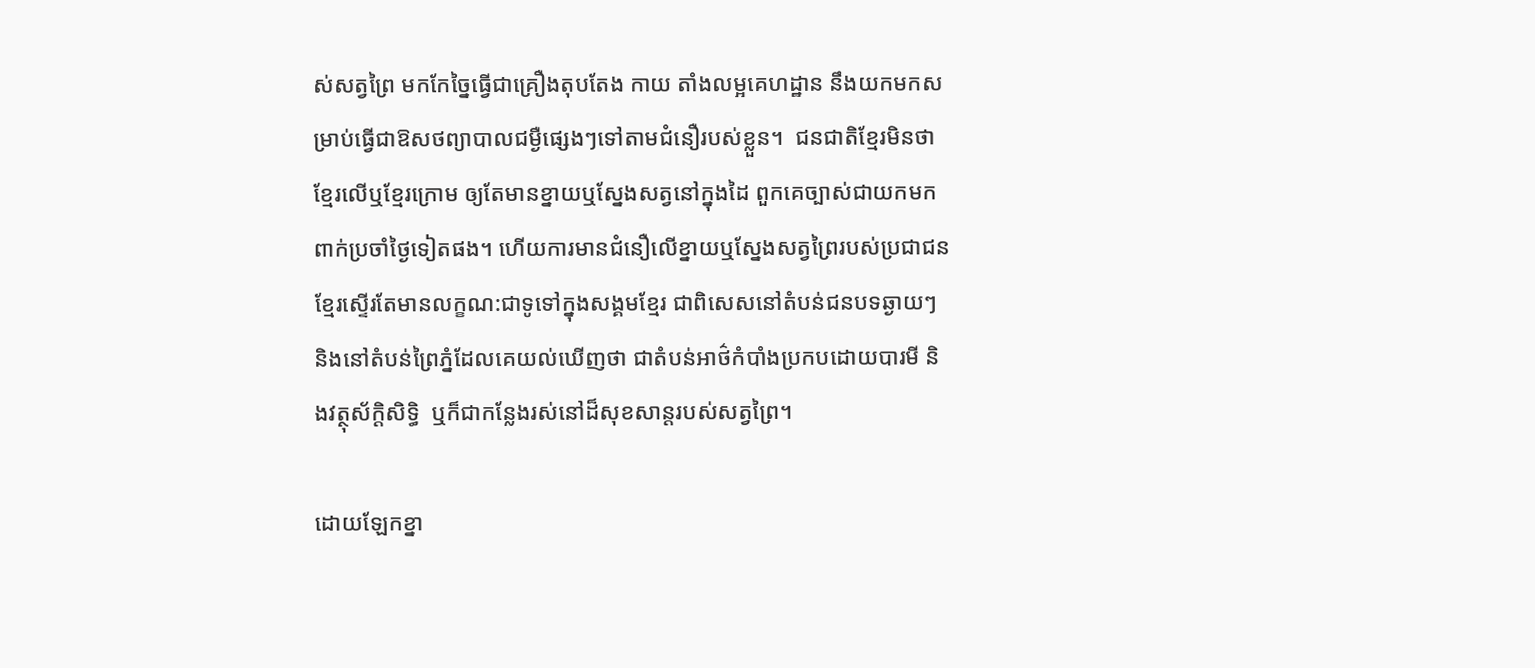ស់សត្វព្រៃ មកកែច្នៃធ្វើជាគ្រឿងតុបតែង កាយ តាំងលម្អគេហដ្ឋាន នឹងយកមកសម្រាប់ធ្វើជាឱសថព្យាបាលជម្ងឺផ្សេងៗទៅតាមជំនឿរបស់ខ្លួន។  ជនជាតិខ្មែរមិនថាខ្មែរលើឬខ្មែរក្រោម ឲ្យតែមានខ្នាយឬស្នែងសត្វនៅក្នុងដៃ ពួកគេច្បាស់ជាយកមកពាក់ប្រចាំថ្ងៃទៀតផង។ ហើយការមានជំនឿលើខ្នាយឬស្នែងសត្វព្រៃរបស់ប្រជាជនខ្មែរស្ទើរតែមានលក្ខណ:ជាទូទៅក្នុងសង្គមខ្មែរ ជាពិសេសនៅតំបន់ជនបទឆ្ងាយៗ និងនៅតំបន់ព្រៃភ្នំដែលគេយល់ឃើញថា ជាតំបន់អាថ៌កំបាំងប្រកបដោយបារមី និងវត្ថុស័ក្តិសិទ្ធិ  ឬក៏ជាកន្លែងរស់នៅដ៏សុខសាន្តរបស់សត្វព្រៃ។

ដោយឡែកខ្នា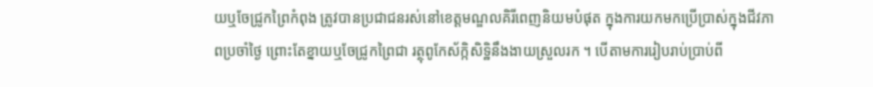យឬចែជ្រូកព្រៃកំពុង ត្រូវបានប្រជាជនរស់នៅខេត្តមណ្ឌលគិរីពេញនិយមបំផុត ក្នុងការយកមកប្រើប្រាស់ក្នុងជីវភាពប្រចាំថ្ងៃ ព្រោះតែខ្នាយឬចែជ្រូកព្រៃជា រត្ថុពូកែស័ក្កិសិទ្ឋិនឹងងាយស្រួលរក ។ បើតាមការរៀបរាប់ប្រាប់ពី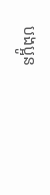បងប្អូន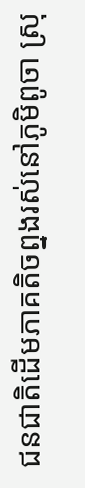ជនជាតិដើមភាគតិចព្នងរស់នៅភូមិពូចា ស្រុ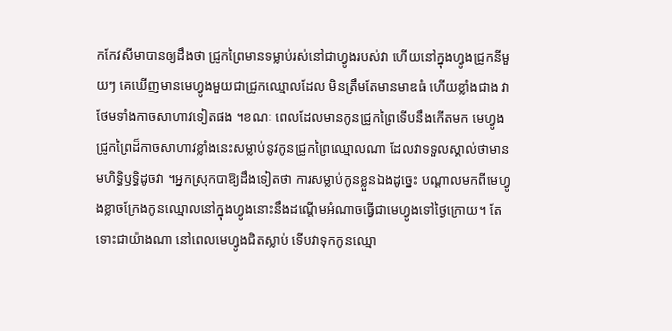កកែវសីមាបានឲ្យដឹងថា ជ្រូកព្រៃមានទម្លាប់រស់នៅជាហ្វូងរបស់វា ហើយនៅក្នុងហ្វូងជ្រូកនីមួយៗ គេឃើញមានមេហ្វូងមួយជាជ្រូកឈ្មោលដែល មិនត្រឹមតែមានមាឌធំ ហើយខ្លាំងជាង វាថែមទាំងកាចសាហាវទៀតផង ។ខណៈ ពេលដែលមានកូនជ្រូកព្រៃទើបនឹងកើតមក មេហ្វូងជ្រូកព្រៃដ៏កាចសាហាវខ្លាំងនេះសម្លាប់នូវកូនជ្រូកព្រៃឈ្មោលណា ដែលវាទទួលស្គាល់ថាមានមហិទ្ធិឫទ្ធិដូចវា ។អ្នកស្រុកបាឱ្យដឹងទៀតថា ការសម្លាប់កូនខ្លួនឯងដូច្នេះ បណ្តាលមកពីមេហ្វូងខ្លាចក្រែងកូនឈ្មោលនៅក្នុងហ្វូងនោះនឹងដណ្តើមអំណាចធ្វើជាមេហ្វូងទៅថ្ងៃក្រោយ។ តែទោះជាយ៉ាងណា នៅពេលមេហ្វូងជិតស្លាប់ ទើបវាទុកកូនឈ្មោ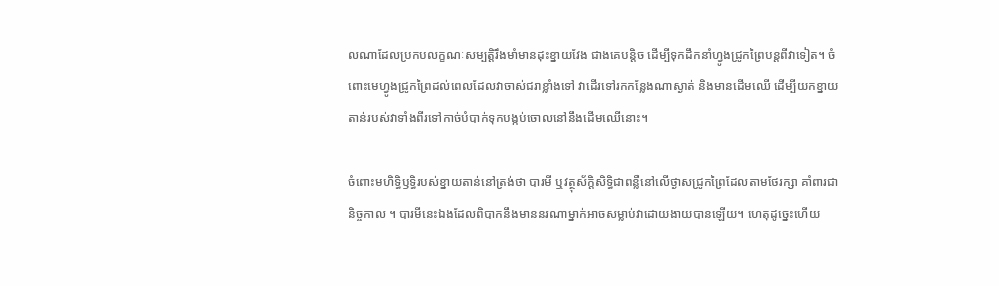លណាដែលប្រកបលក្ខណៈសម្បត្តិរឹងមាំមានដុះខ្នាយវែង ជាងគេបន្តិច ដើម្បីទុកដឹកនាំហ្វូងជ្រូកព្រៃបន្តពីវាទៀត។ ចំពោះមេហ្វូងជ្រូកព្រៃដល់ពេលដែលវាចាស់ជរាខ្លាំងទៅ វាដើរទៅរកកន្លែងណាស្ងាត់ និងមានដើមឈើ ដើម្បីយកខ្នាយតាន់របស់វាទាំងពីរទៅកាច់បំបាក់ទុកបង្កប់ចោលនៅនឹងដើមឈើនោះ។

ចំពោះមហិទ្ធិឫទ្ធិរបស់ខ្នាយតាន់នៅត្រង់ថា បារមី ឬវត្ថុស័ក្តិសិទ្ធិជាពន្លឺនៅលើថ្ងាសជ្រូកព្រៃដែលតាមថែរក្សា គាំពារជានិច្ចកាល ។ បារមីនេះឯងដែលពិបាកនឹងមាននរណាម្នាក់អាចសម្លាប់វាដោយងាយបានឡើយ។ ហេតុដូច្នេះហើយ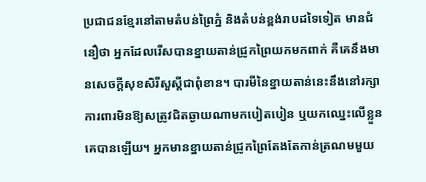ប្រជាជនខ្មែរនៅតាមតំបន់ព្រៃភ្នំ និងតំបន់ខ្ពង់រាបដទៃទៀត មានជំនឿថា អ្នកដែលរើសបានខ្នាយតាន់ជ្រូកព្រៃយកមកពាក់ គឺគេនឹងមានសេចក្តីសុខសិរីសួស្តីជាពុំខាន។ បារមីនៃខ្នាយតាន់នេះនឹងនៅរក្សាការពារមិនឱ្យសត្រូវជិតឆ្ងាយណាមកបៀតបៀន ឬយកឈ្នេះលើខ្លួនគេបានឡើយ។ អ្នកមានខ្នាយតាន់ជ្រូកព្រៃតែងតែកាន់ត្រណមមួយ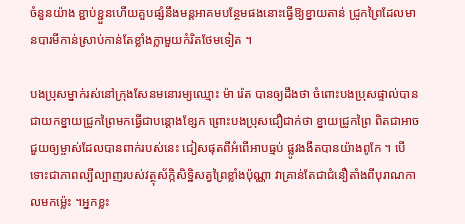ចំនួនយ៉ាង ខ្ជាប់ខ្ជួនហើយគួបផ្សំនឹងមន្តអាគមបន្ថែមផងនោះធ្វើឱ្យខ្នាយតាន់ ជ្រូកព្រៃដែលមានបារមីកាន់ស្រាប់កាន់តែខ្លាំងក្លាមួយកំរិតថែមទៀត ។

បងប្រុសម្នាក់រស់នៅក្រុងសែនមនោរម្យឈ្មោះ ម៉ា រ៉េត បានឲ្យដឹងថា ចំពោះបងប្រុសផ្ទាល់បានជាយកខ្នាយជ្រូកព្រៃមកធ្វើជាបន្តោងខ្សែក ព្រោះបងប្រុសជឿជាក់ថា ខ្នាយជ្រូកព្រៃ ពិតជាអាចជួយឲ្យម្ចាស់ដែលបានពាក់របស់នេះ ជៀសផុតពីអំពើអាបធ្មប់ ផ្លូវងងឹតបានយ៉ាងពូកែ ។ បើទោះជាភាពល្បីល្បាញរបស់វត្ថុស័ក្កិសិទ្ឋិសត្វព្រៃខ្លាំងប៉ុណ្ណា វាគ្រាន់តែជាជំនឿតាំងពីបុរាណកាលមកម៉្លេះ ។អ្នកខ្លះ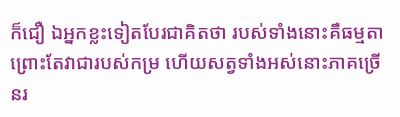ក៏ជឿ ឯអ្នកខ្លះទៀតបែរជាគិតថា របស់ទាំងនោះគឺធម្មតា ព្រោះតែវាជារបស់កម្រ ហើយសត្វទាំងអស់នោះភាគច្រើនរ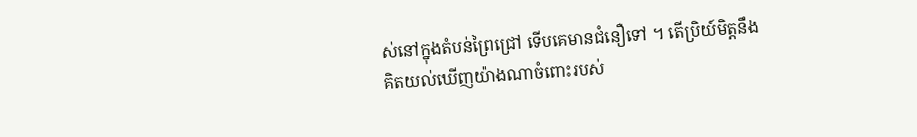ស់នៅក្នុងតំបន់ព្រៃជ្រៅ ទើបគេមានជំនឿទៅ ។ តើប្រិយ៍មិត្តនឹងគិតយល់ឃើញយ៉ាងណាចំពោះរបស់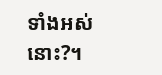ទាំងអស់នោះ?។